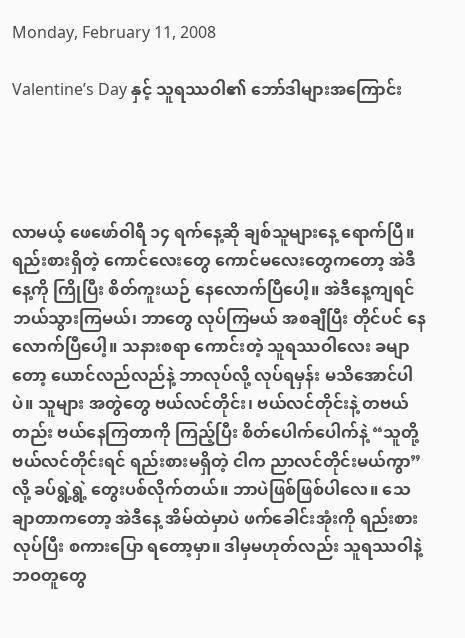Monday, February 11, 2008

Valentine’s Day နှင့် သူရဿဝါ၏ ဘော်ဒါများအကြောင်း




လာမယ့် ဖေဖော်ဝါရီ ၁၄ ရက်နေ့ဆို ချစ်သူများနေ့ ရောက်ပြီ။ ရည်းစားရှိတဲ့ ကောင်လေးတွေ ကောင်မလေးတွေကတော့ အဲဒီနေ့ကို ကြိုပြီး စိတ်ကူးယဉ် နေလောက်ပြီပေါ့။ အဲဒီနေ့ကျရင် ဘယ်သွားကြမယ်၊ ဘာတွေ လုပ်ကြမယ် အစချီပြီး တိုင်ပင် နေလောက်ပြီပေါ့။ သနားစရာ ကောင်းတဲ့ သူရဿဝါလေး ခမျာတော့ ယောင်လည်လည်နဲ့ ဘာလုပ်လို့ လုပ်ရမှန်း မသိအောင်ပါပဲ။ သူများ အတွဲတွေ ဗယ်လင်တိုင်း၊ ဗယ်လင်တိုင်းနဲ့ တဗယ်တည်း ဗယ်နေကြတာကို ကြည့်ပြီး စိတ်ပေါက်ပေါက်နဲ့ “သူတို့ ဗယ်လင်တိုင်းရင် ရည်းစားမရှိတဲ့ ငါက ညာလင်တိုင်းမယ်ကွာ” လို့ ခပ်ရွဲ့ရွဲ့ တွေးပစ်လိုက်တယ်။ ဘာပဲဖြစ်ဖြစ်ပါလေ။ သေချာတာကတော့ အဲဒီနေ့ အိမ်ထဲမှာပဲ ဖက်ခေါင်းအုံးကို ရည်းစားလုပ်ပြီး စကားပြော ရတော့မှာ။ ဒါမှမဟုတ်လည်း သူရဿဝါနဲ့ ဘဝတူတွေ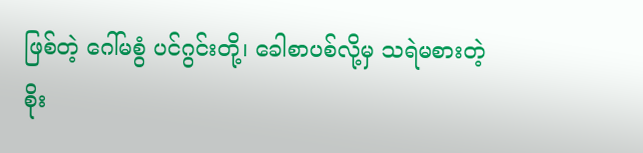ဖြစ်တဲ့ ဂေါ်မစွံ ပင်ဂွင်းတို့၊ ခေါစာပစ်လို့မှ သရဲမစားတဲ့ စိုး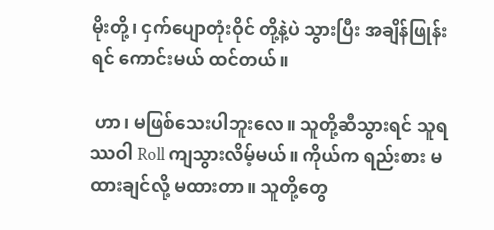မိုးတို့၊ ငှက်ပျောတုံးဝိုင် တို့နဲ့ပဲ သွားပြီး အချိန်ဖြုန်းရင် ကောင်းမယ် ထင်တယ်။

 ဟာ၊ မဖြစ်သေးပါဘူးလေ။ သူတို့ဆီသွားရင် သူရဿဝါ Roll ကျသွားလိမ့်မယ်။ ကိုယ်က ရည်းစား မထားချင်လို့ မထားတာ။ သူတို့တွေ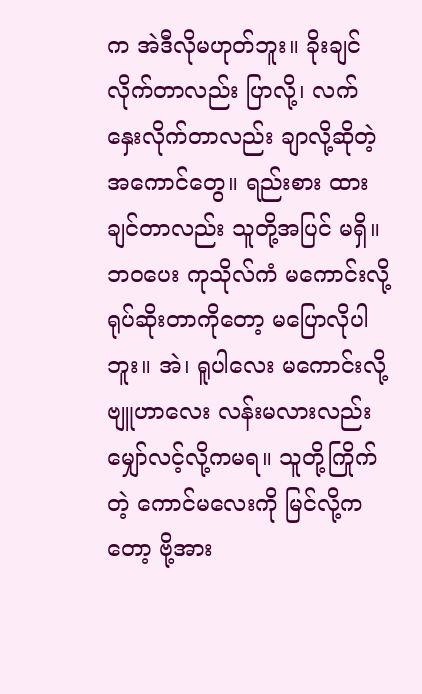က အဲဒီလိုမဟုတ်ဘူး။ ခိုးချင်လိုက်တာလည်း ပြာလို့၊ လက်နှေးလိုက်တာလည်း ချာလို့ဆိုတဲ့ အကောင်တွေ။ ရည်းစား ထားချင်တာလည်း သူတို့အပြင် မရှိ။ ဘဝပေး ကုသိုလ်ကံ မကောင်းလို့ ရုပ်ဆိုးတာကိုတော့ မပြောလိုပါဘူး။ အဲ၊ ရူပါလေး မကောင်းလို့ ဗျူဟာလေး လန်းမလားလည်း မျှော်လင့်လို့ကမရ။ သူတို့ကြိုက်တဲ့ ကောင်မလေးကို မြင်လို့ကတော့ ဗို့အား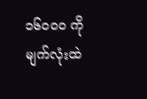၁၆၀၀၀ ကို မျက်လုံးထဲ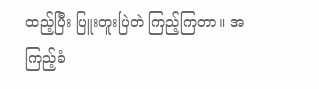ထည့်ပြီး ပြူးတူးပြဲတဲ ကြည့်ကြတာ။ အကြည့်ခံ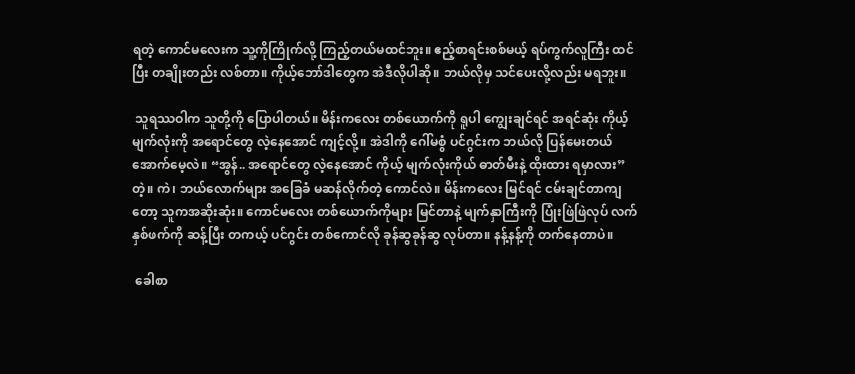ရတဲ့ ကောင်မလေးက သူ့ကိုကြိုက်လို့ ကြည့်တယ်မထင်ဘူး။ ဧည့်စာရင်းစစ်မယ့် ရပ်ကွက်လူကြီး ထင်ပြီး တချိုးတည်း လစ်တာ။ ကိုယ့်ဘော်ဒါတွေက အဲဒီလိုပါဆို။ ဘယ်လိုမှ သင်ပေးလို့လည်း မရဘူး။

 သူရဿဝါက သူတို့ကို ပြောပါတယ်။ မိန်းကလေး တစ်ယောက်ကို ရူပါ ကျွေးချင်ရင် အရင်ဆုံး ကိုယ့်မျက်လုံးကို အရောင်တွေ လဲ့နေအောင် ကျင့်လို့။ အဲဒါကို ဂေါ်မစွံ ပင်ဂွင်းက ဘယ်လို ပြန်မေးတယ် အောက်မေ့လဲ။ “အွန်.. အရောင်တွေ လဲ့နေအောင် ကိုယ့် မျက်လုံးကိုယ် ဓာတ်မီးနဲ့ ထိုးထား ရမှာလား” တဲ့။ ကဲ၊ ဘယ်လောက်များ အခြေခံ မဆန်လိုက်တဲ့ ကောင်လဲ။ မိန်းကလေး မြင်ရင် ငမ်းချင်တာကျတော့ သူကအဆိုးဆုံး။ ကောင်မလေး တစ်ယောက်ကိုများ မြင်တာနဲ့ မျက်နှာကြီးကို ပြုံးဖြဲဖြဲလုပ် လက်နှစ်ဖက်ကို ဆန့်ပြီး တကယ့် ပင်ဂွင်း တစ်ကောင်လို ခုန်ဆွခုန်ဆွ လုပ်တာ။ နန့်နန့်ကို တက်နေတာပဲ။

 ခေါစာ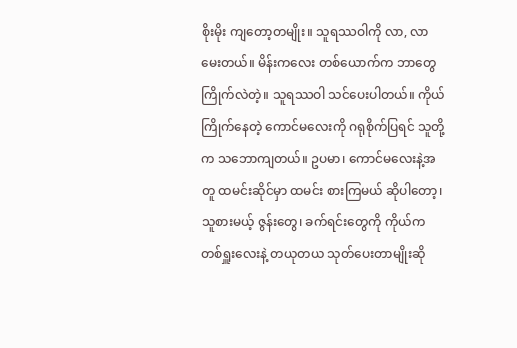စိုးမိုး ကျတော့တမျိုး။ သူရဿဝါကို လာ, လာမေးတယ်။ မိန်းကလေး တစ်ယောက်က ဘာတွေ ကြိုက်လဲတဲ့။ သူရဿဝါ သင်ပေးပါတယ်။ ကိုယ်ကြိုက်နေတဲ့ ကောင်မလေးကို ဂရုစိုက်ပြရင် သူတို့က သဘောကျတယ်။ ဥပမာ၊ ကောင်မလေးနဲ့အတူ ထမင်းဆိုင်မှာ ထမင်း စားကြမယ် ဆိုပါတော့၊ သူစားမယ့် ဇွန်းတွေ၊ ခက်ရင်းတွေကို ကိုယ်က တစ်ရှူးလေးနဲ့ တယုတယ သုတ်ပေးတာမျိုးဆို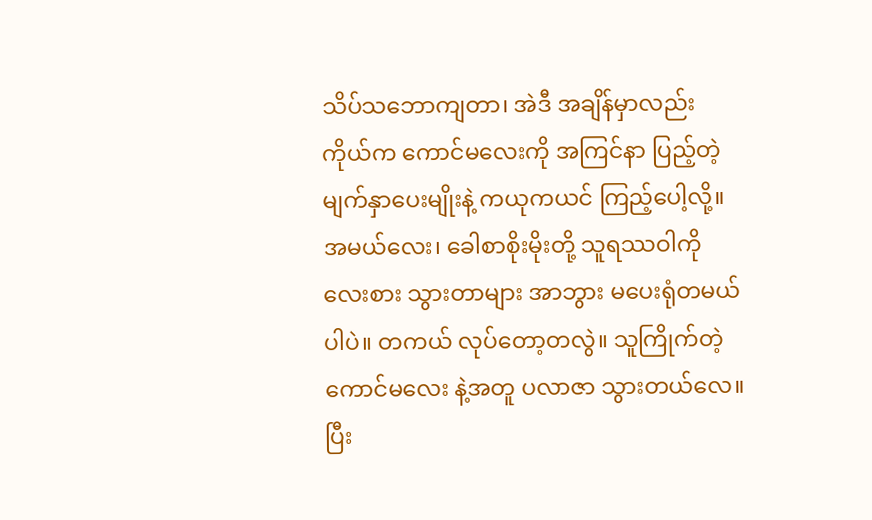သိပ်သဘောကျတာ၊ အဲဒီ အချိန်မှာလည်း ကိုယ်က ကောင်မလေးကို အကြင်နာ ပြည့်တဲ့ မျက်နှာပေးမျိုးနဲ့ ကယုကယင် ကြည့်ပေါ့လို့။ အမယ်လေး၊ ခေါစာစိုးမိုးတို့ သူရဿဝါကို လေးစား သွားတာများ အာဘွား မပေးရုံတမယ်ပါပဲ။ တကယ် လုပ်တော့တလွဲ။ သူကြိုက်တဲ့ ကောင်မလေး နဲ့အတူ ပလာဇာ သွားတယ်လေ။ ပြီး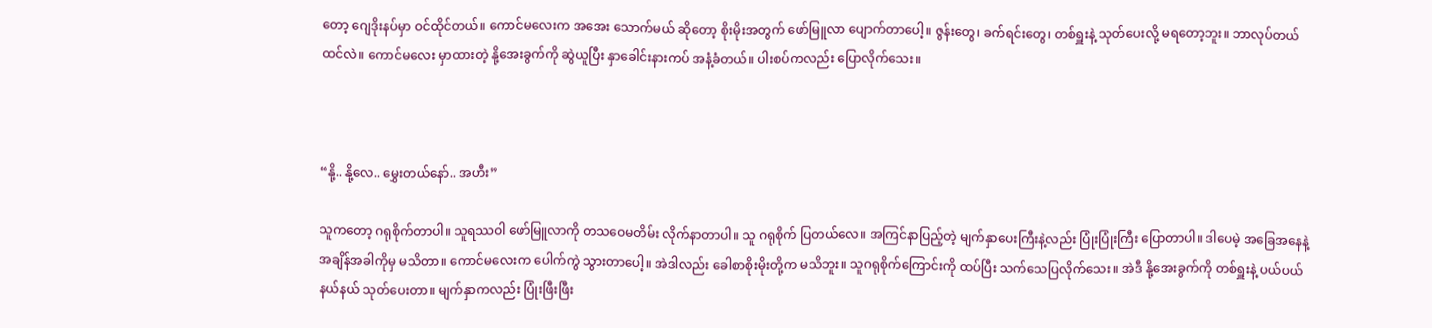တော့ ဂျေဒိုးနပ်မှာ ဝင်ထိုင်တယ်။ ကောင်မလေးက အအေး သောက်မယ် ဆိုတော့ စိုးမိုးအတွက် ဖော်မြူလာ ပျောက်တာပေါ့။ ဇွန်းတွေ၊ ခက်ရင်းတွေ၊ တစ်ရှူးနဲ့ သုတ်ပေးလို့ မရတော့ဘူး။ ဘာလုပ်တယ် ထင်လဲ။ ကောင်မလေး မှာထားတဲ့ နို့အေးခွက်ကို ဆွဲယူပြီး နှာခေါင်းနားကပ် အနံ့ခံတယ်။ ပါးစပ်ကလည်း ပြောလိုက်သေး။



“နို့.. နို့လေ.. မွှေးတယ်နော်.. အဟီး”

သူကတော့ ဂရုစိုက်တာပါ။ သူရဿဝါ ဖော်မြူလာကို တသဝေမတိမ်း လိုက်နာတာပါ။ သူ ဂရုစိုက် ပြတယ်လေ။ အကြင်နာပြည့်တဲ့ မျက်နှာပေးကြီးနဲ့လည်း ပြုံးပြုံးကြီး ပြောတာပါ။ ဒါပေမဲ့ အခြေအနေနဲ့ အချိန်အခါကိုမှ မသိတာ။ ကောင်မလေးက ပေါက်ကွဲ သွားတာပေါ့။ အဲဒါလည်း ခေါစာစိုးမိုးတို့က မသိဘူး။ သူဂရုစိုက်ကြောင်းကို ထပ်ပြီး သက်သေပြလိုက်သေး။ အဲဒီ နို့အေးခွက်ကို တစ်ရှူးနဲ့ ပယ်ပယ်နယ်နယ် သုတ်ပေးတာ။ မျက်နှာကလည်း ပြုံးဖြီးဖြီး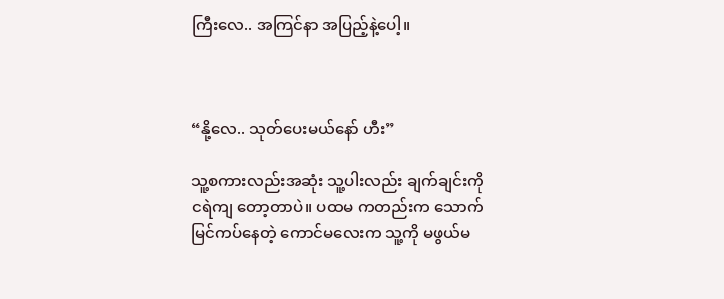ကြီးလေ.. အကြင်နာ အပြည့်နဲ့ပေါ့။



“နို့လေ.. သုတ်ပေးမယ်နော် ဟီး”

သူ့စကားလည်းအဆုံး သူ့ပါးလည်း ချက်ချင်းကို ငရဲကျ တော့တာပဲ။ ပထမ ကတည်းက သောက်မြင်ကပ်နေတဲ့ ကောင်မလေးက သူ့ကို မဖွယ်မ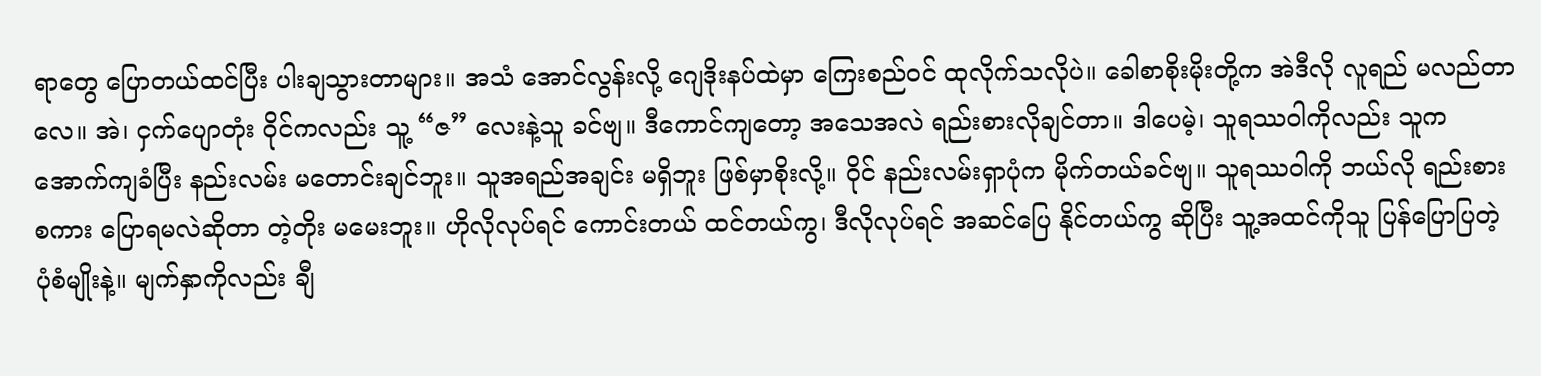ရာတွေ ပြောတယ်ထင်ပြီး ပါးချသွားတာများ။ အသံ အောင်လွန်းလို့ ဂျေဒိုးနပ်ထဲမှာ ကြေးစည်ဝင် ထုလိုက်သလိုပဲ။ ခေါစာစိုးမိုးတို့က အဲဒီလို လူရည် မလည်တာလေ။ အဲ၊ ငှက်ပျောတုံး ဝိုင်ကလည်း သူ့ “ဇ” လေးနဲ့သူ ခင်ဗျ။ ဒီကောင်ကျတော့ အသေအလဲ ရည်းစားလိုချင်တာ။ ဒါပေမဲ့၊ သူရဿဝါကိုလည်း သူက အောက်ကျခံပြီး နည်းလမ်း မတောင်းချင်ဘူး။ သူအရည်အချင်း မရှိဘူး ဖြစ်မှာစိုးလို့။ ဝိုင် နည်းလမ်းရှာပုံက မိုက်တယ်ခင်ဗျ။ သူရဿဝါကို ဘယ်လို ရည်းစားစကား ပြောရမလဲဆိုတာ တဲ့တိုး မမေးဘူး။ ဟိုလိုလုပ်ရင် ကောင်းတယ် ထင်တယ်ကွ၊ ဒီလိုလုပ်ရင် အဆင်ပြေ နိုင်တယ်ကွ ဆိုပြီး သူ့အထင်ကိုသူ ပြန်ပြောပြတဲ့ ပုံစံမျိုးနဲ့။ မျက်နှာကိုလည်း ချီ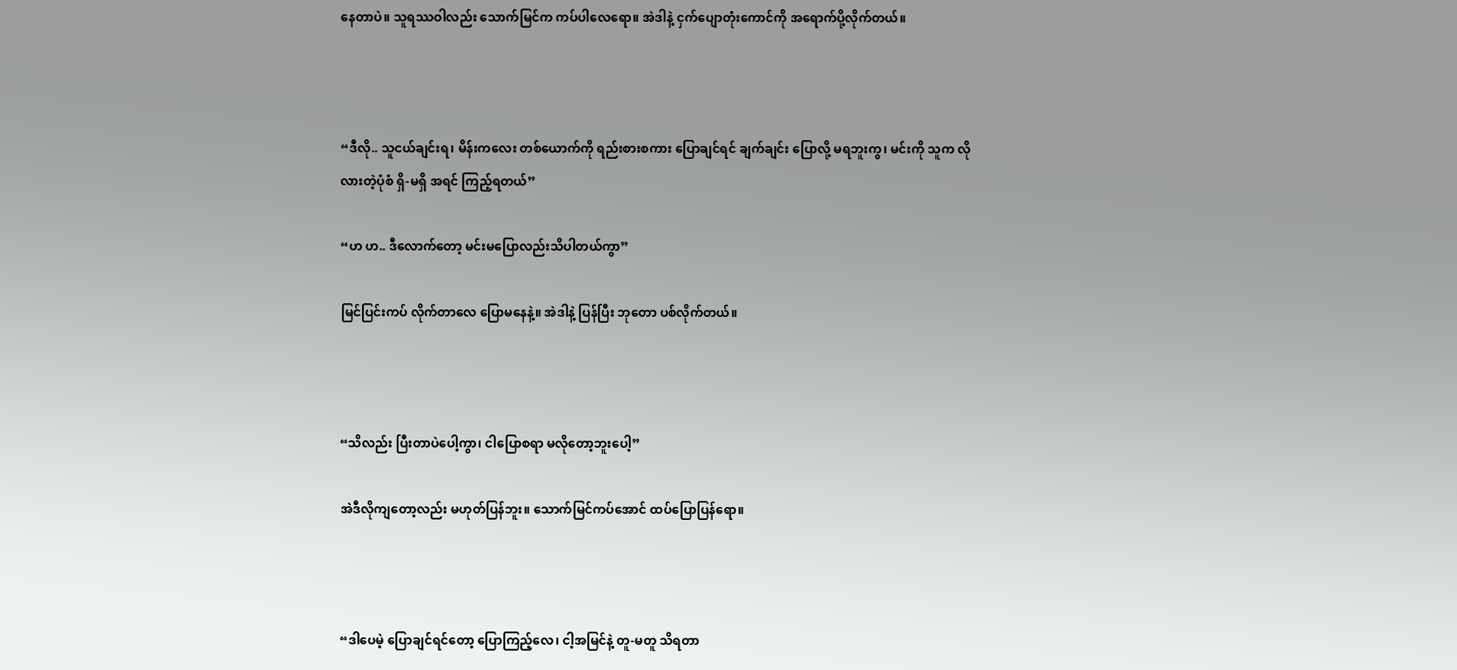နေတာပဲ။ သူရဿဝါလည်း သောက်မြင်က ကပ်ပါလေရော။ အဲဒါနဲ့ ငှက်ပျောတုံးကောင်ကို အရောက်ပို့လိုက်တယ်။



“ဒီလို.. သူငယ်ချင်းရ၊ မိန်းကလေး တစ်ယောက်ကို ရည်းစားစကား ပြောချင်ရင် ချက်ချင်း ပြောလို့ မရဘူးကွ၊ မင်းကို သူက လိုလားတဲ့ပုံစံ ရှိ-မရှိ အရင် ကြည့်ရတယ်”

“ဟ ဟ.. ဒီလောက်တော့ မင်းမပြောလည်းသိပါတယ်ကွာ”

မြင်ပြင်းကပ် လိုက်တာလေ ပြောမနေနဲ့။ အဲဒါနဲ့ ပြန်ပြီး ဘုတော ပစ်လိုက်တယ်။



“သိလည်း ပြီးတာပဲပေါ့ကွာ၊ ငါပြောစရာ မလိုတော့ဘူးပေါ့”

အဲဒီလိုကျတော့လည်း မဟုတ်ပြန်ဘူး။ သောက်မြင်ကပ်အောင် ထပ်ပြောပြန်ရော။



“ဒါပေမဲ့ ပြောချင်ရင်တော့ ပြောကြည့်လေ၊ ငါ့အမြင်နဲ့ တူ-မတူ သိရတာ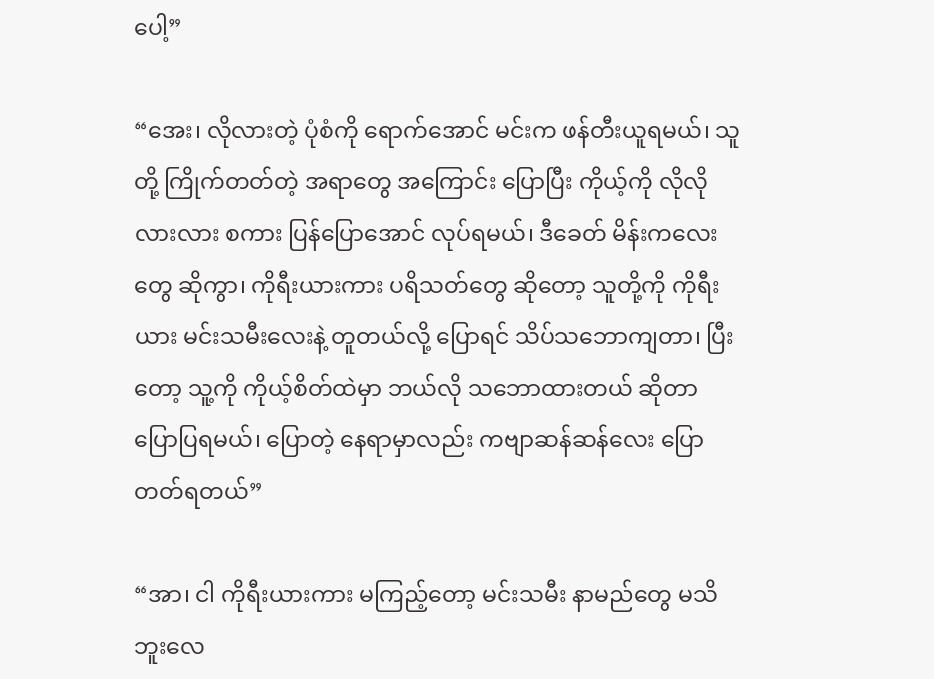ပေါ့”

“အေး၊ လိုလားတဲ့ ပုံစံကို ရောက်အောင် မင်းက ဖန်တီးယူရမယ်၊ သူတို့ ကြိုက်တတ်တဲ့ အရာတွေ အကြောင်း ပြောပြီး ကိုယ့်ကို လိုလိုလားလား စကား ပြန်ပြောအောင် လုပ်ရမယ်၊ ဒီခေတ် မိန်းကလေးတွေ ဆိုကွာ၊ ကိုရီးယားကား ပရိသတ်တွေ ဆိုတော့ သူတို့ကို ကိုရီးယား မင်းသမီးလေးနဲ့ တူတယ်လို့ ပြောရင် သိပ်သဘောကျတာ၊ ပြီးတော့ သူ့ကို ကိုယ့်စိတ်ထဲမှာ ဘယ်လို သဘောထားတယ် ဆိုတာ ပြောပြရမယ်၊ ပြောတဲ့ နေရာမှာလည်း ကဗျာဆန်ဆန်လေး ပြောတတ်ရတယ်”

“အာ၊ ငါ ကိုရီးယားကား မကြည့်တော့ မင်းသမီး နာမည်တွေ မသိဘူးလေ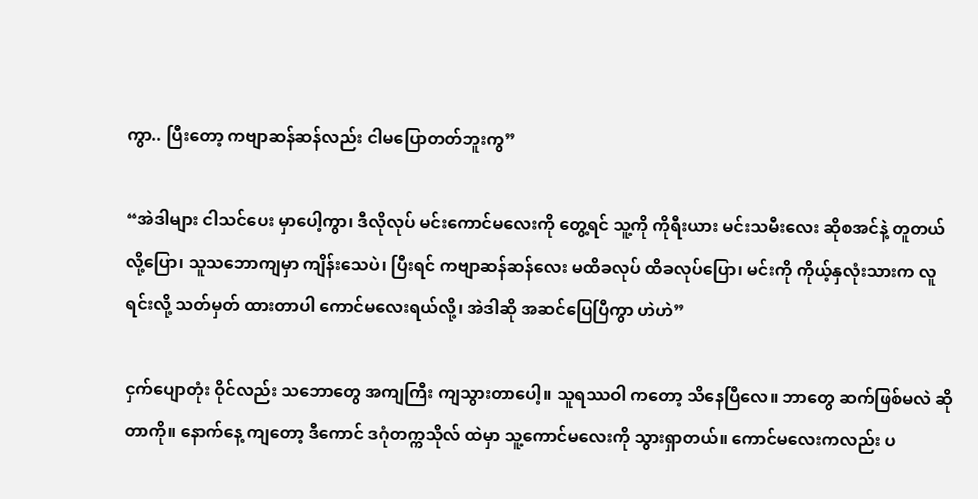ကွာ.. ပြီးတော့ ကဗျာဆန်ဆန်လည်း ငါမပြောတတ်ဘူးကွ”

“အဲဒါများ ငါသင်ပေး မှာပေါ့ကွာ၊ ဒီလိုလုပ် မင်းကောင်မလေးကို တွေ့ရင် သူ့ကို ကိုရီးယား မင်းသမီးလေး ဆိုစအင်နဲ့ တူတယ်လို့ပြော၊ သူသဘောကျမှာ ကျိန်းသေပဲ၊ ပြီးရင် ကဗျာဆန်ဆန်လေး မထိခလုပ် ထိခလုပ်ပြော၊ မင်းကို ကိုယ့်နှလုံးသားက လူရင်းလို့ သတ်မှတ် ထားတာပါ ကောင်မလေးရယ်လို့၊ အဲဒါဆို အဆင်ပြေပြီကွာ ဟဲဟဲ”

ငှက်ပျောတုံး ဝိုင်လည်း သဘောတွေ အကျကြီး ကျသွားတာပေါ့။ သူရဿဝါ ကတော့ သိနေပြီလေ။ ဘာတွေ ဆက်ဖြစ်မလဲ ဆိုတာကို။ နောက်နေ့ ကျတော့ ဒီကောင် ဒဂုံတက္ကသိုလ် ထဲမှာ သူ့ကောင်မလေးကို သွားရှာတယ်။ ကောင်မလေးကလည်း ပ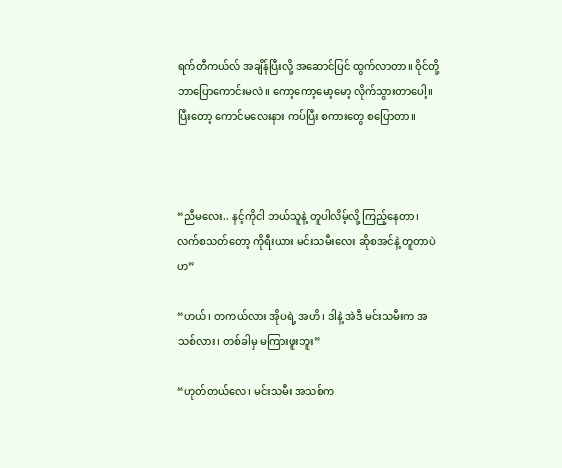ရက်တီကယ်လ် အချိန်ပြီးလို့ အဆောင်ပြင် ထွက်လာတာ။ ဝိုင်တို့ ဘာပြောကောင်းမလဲ။ ကော့ကော့မော့မော့ လိုက်သွားတာပေါ့။ ပြီးတော့ ကောင်မလေးနား ကပ်ပြီး စကားတွေ စပြောတာ။



“ညီမလေး.. နင့်ကိုငါ ဘယ်သူနဲ့ တူပါလိမ့်လို့ ကြည့်နေတာ၊ လက်စသတ်တော့ ကိုရီးယား မင်းသမီးလေး ဆိုစအင်နဲ့ တူတာပဲဟ”

“ဟယ်၊ တကယ်လား အိုပရဲ့ အဟိ၊ ဒါနဲ့ အဲဒီ မင်းသမီးက အသစ်လား၊ တစ်ခါမှ မကြားဖူးဘူး”

“ဟုတ်တယ်လေ၊ မင်းသမီး အသစ်က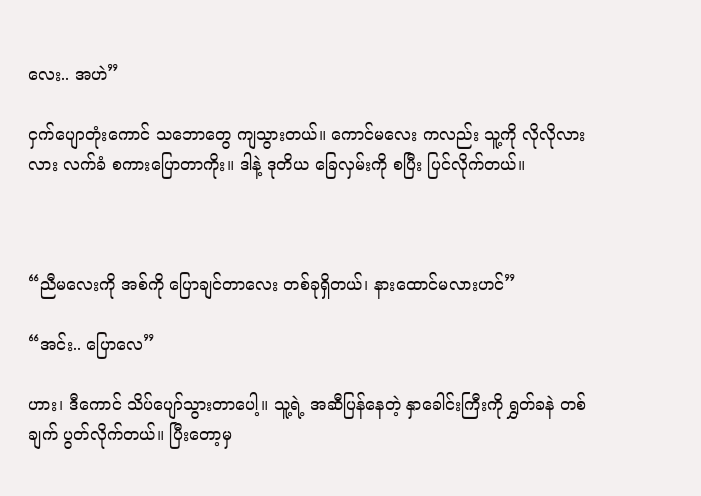လေး.. အဟဲ”

ငှက်ပျောတုံးကောင် သဘောတွေ ကျသွားတယ်။ ကောင်မလေး ကလည်း သူ့ကို လိုလိုလားလား လက်ခံ စကားပြောတာကိုး။ ဒါနဲ့ ဒုတိယ ခြေလှမ်းကို စပြီး ပြင်လိုက်တယ်။



“ညီမလေးကို အစ်ကို ပြောချင်တာလေး တစ်ခုရှိတယ်၊ နားထောင်မလားဟင်”

“အင်း.. ပြောလေ”

ဟား၊ ဒီကောင် သိပ်ပျော်သွားတာပေါ့။ သူ့ရဲ့ အဆီပြန်နေတဲ့ နှာခေါင်းကြီးကို ရွှတ်ခနဲ တစ်ချက် ပွတ်လိုက်တယ်။ ပြီးတော့မှ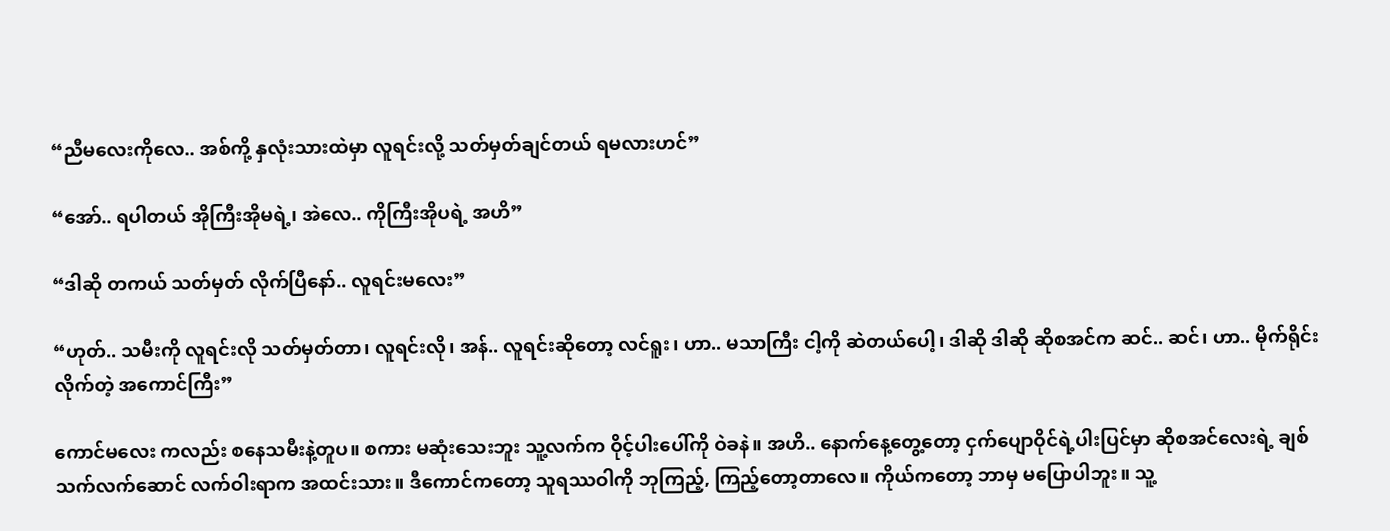“ညီမလေးကိုလေ.. အစ်ကို့ နှလုံးသားထဲမှာ လူရင်းလို့ သတ်မှတ်ချင်တယ် ရမလားဟင်”

“အော်.. ရပါတယ် အိုကြီးအိုမရဲ့၊ အဲလေ.. ကိုကြီးအိုပရဲ့ အဟိ”

“ဒါဆို တကယ် သတ်မှတ် လိုက်ပြီနော်.. လူရင်းမလေး”

“ဟုတ်.. သမီးကို လူရင်းလို သတ်မှတ်တာ၊ လူရင်းလို၊ အန်.. လူရင်းဆိုတော့ လင်ရူး၊ ဟာ.. မသာကြီး ငါ့ကို ဆဲတယ်ပေါ့၊ ဒါဆို ဒါဆို ဆိုစအင်က ဆင်.. ဆင်၊ ဟာ.. မိုက်ရိုင်းလိုက်တဲ့ အကောင်ကြီး”

ကောင်မလေး ကလည်း စနေသမီးနဲ့တူပ။ စကား မဆုံးသေးဘူး သူ့လက်က ဝိုင့်ပါးပေါ်ကို ဝဲခနဲ။ အဟိ.. နောက်နေ့တွေ့တော့ ငှက်ပျောဝိုင်ရဲ့ပါးပြင်မှာ ဆိုစအင်လေးရဲ့ ချစ်သက်လက်ဆောင် လက်ဝါးရာက အထင်းသား။ ဒီကောင်ကတော့ သူရဿဝါကို ဘုကြည့်, ကြည့်တော့တာလေ။ ကိုယ်ကတော့ ဘာမှ မပြောပါဘူး။ သူ့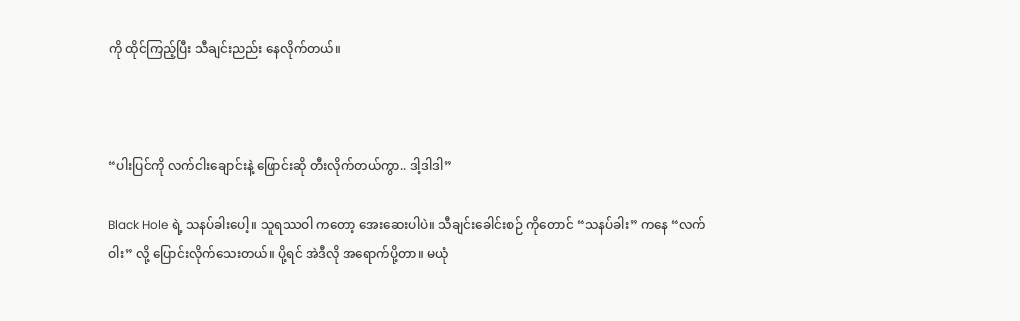ကို ထိုင်ကြည့်ပြီး သီချင်းညည်း နေလိုက်တယ်။



“ပါးပြင်ကို လက်ငါးချောင်းနဲ့ ဖြောင်းဆို တီးလိုက်တယ်ကွာ.. ဒါ့ဒါဒါ”

Black Hole ရဲ့ သနပ်ခါးပေါ့။ သူရဿဝါ ကတော့ အေးဆေးပါပဲ။ သီချင်းခေါင်းစဉ် ကိုတောင် “သနပ်ခါး” ကနေ “လက်ဝါး” လို့ ပြောင်းလိုက်သေးတယ်။ ပို့ရင် အဲဒီလို အရောက်ပို့တာ။ မယုံ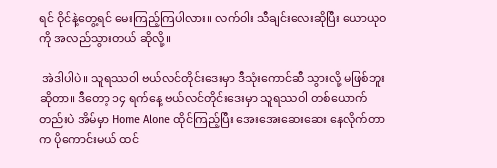ရင် ဝိုင်နဲ့တွေ့ရင် မေးကြည့်ကြပါလား။ လက်ဝါး သီချင်းလေးဆိုပြီး ယောယုဝကို အလည်သွားတယ် ဆိုလို့။

 အဲဒါပါပဲ။ သူရဿဝါ ဗယ်လင်တိုင်းဒေးမှာ ဒီသုံးကောင်ဆီ သွားလို့ မဖြစ်ဘူးဆိုတာ။ ဒီတော့ ၁၄ ရက်နေ့ ဗယ်လင်တိုင်းဒေးမှာ သူရဿဝါ တစ်ယောက်တည်းပဲ အိမ်မှာ Home Alone ထိုင်ကြည့်ပြီး အေးအေးဆေးဆေး နေလိုက်တာက ပိုကောင်းမယ် ထင်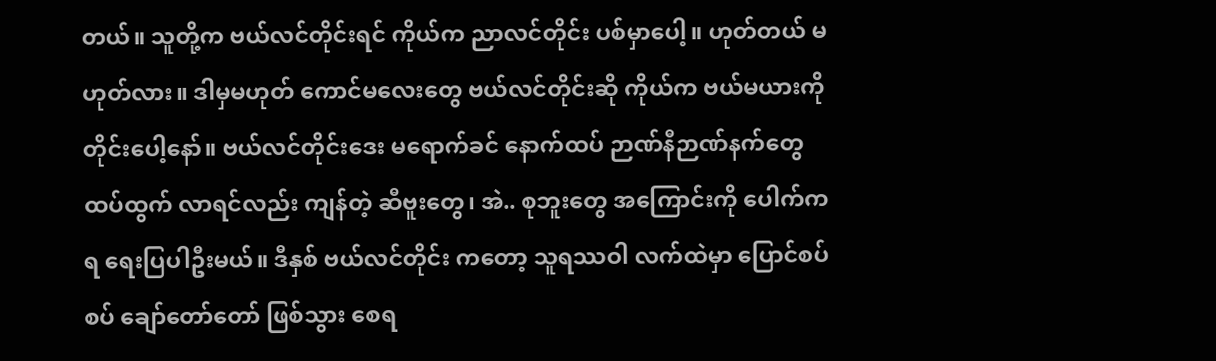တယ်။ သူတို့က ဗယ်လင်တိုင်းရင် ကိုယ်က ညာလင်တိုင်း ပစ်မှာပေါ့။ ဟုတ်တယ် မဟုတ်လား။ ဒါမှမဟုတ် ကောင်မလေးတွေ ဗယ်လင်တိုင်းဆို ကိုယ်က ဗယ်မယားကို တိုင်းပေါ့နော်။ ဗယ်လင်တိုင်းဒေး မရောက်ခင် နောက်ထပ် ဉာဏ်နီဉာဏ်နက်တွေ ထပ်ထွက် လာရင်လည်း ကျန်တဲ့ ဆီဗူးတွေ၊ အဲ.. စုဘူးတွေ အကြောင်းကို ပေါက်ကရ ရေးပြပါဦးမယ်။ ဒီနှစ် ဗယ်လင်တိုင်း ကတော့ သူရဿဝါ လက်ထဲမှာ ပြောင်စပ်စပ် ချော်တော်တော် ဖြစ်သွား စေရ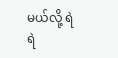မယ်လို့ ရဲရဲ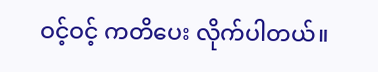ဝင့်ဝင့် ကတိပေး လိုက်ပါတယ်။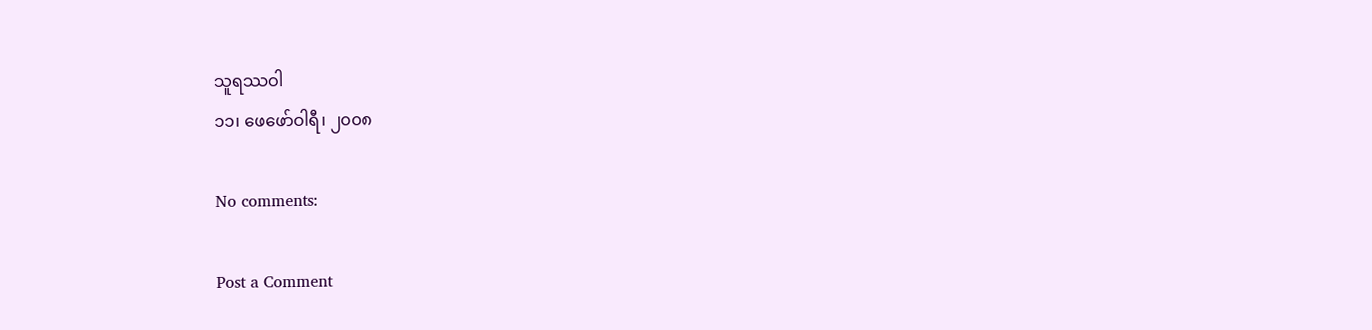သူရဿဝါ
၁၁၊ ဖေဖော်ဝါရီ၊ ၂၀၀၈

No comments:

Post a Comment